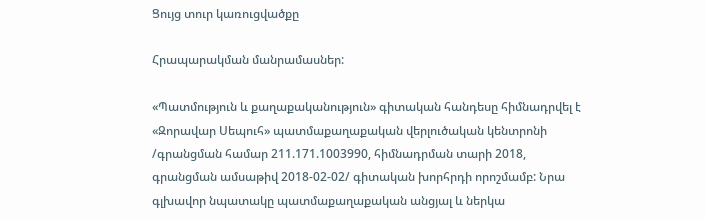Ցույց տուր կառուցվածքը

Հրապարակման մանրամասներ:

«Պատմություն և քաղաքականություն» գիտական հանդեսը հիմնադրվել է «Զորավար Սեպուհ» պատմաքաղաքական վերլուծական կենտրոնի /գրանցման համար 211.171.1003990, հիմնադրման տարի 2018, գրանցման ամսաթիվ 2018-02-02/ գիտական խորհրդի որոշմամբ: Նրա գլխավոր նպատակը պատմաքաղաքական անցյալ և ներկա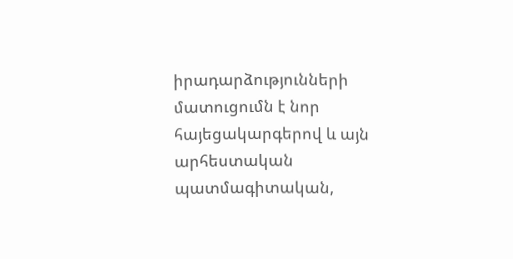իրադարձությունների մատուցումն է նոր հայեցակարգերով և այն արհեստական պատմագիտական,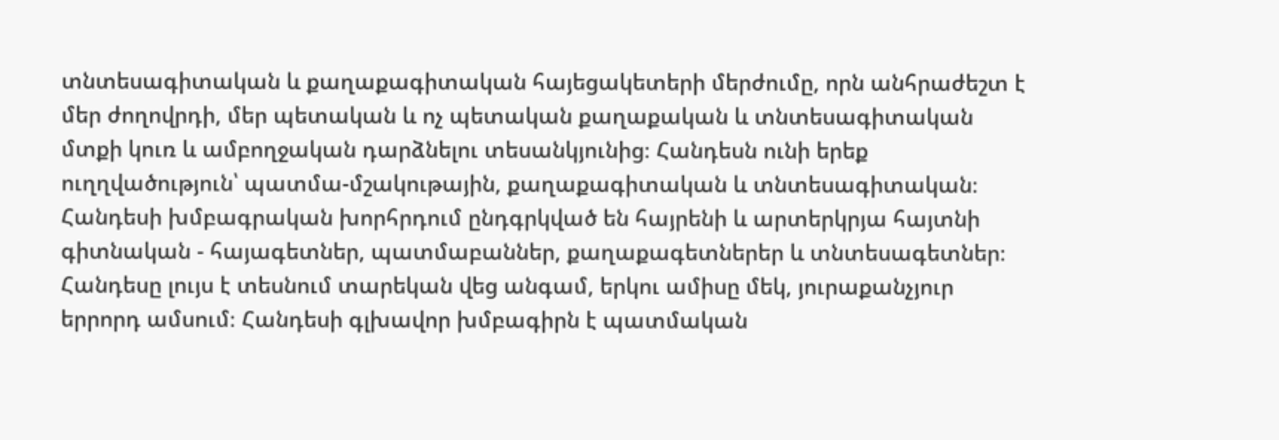տնտեսագիտական և քաղաքագիտական հայեցակետերի մերժումը, որն անհրաժեշտ է մեր ժողովրդի, մեր պետական և ոչ պետական քաղաքական և տնտեսագիտական մտքի կուռ և ամբողջական դարձնելու տեսանկյունից։ Հանդեսն ունի երեք ուղղվածություն՝ պատմա-մշակութային, քաղաքագիտական և տնտեսագիտական։ Հանդեսի խմբագրական խորհրդում ընդգրկված են հայրենի և արտերկրյա հայտնի գիտնական - հայագետներ, պատմաբաններ, քաղաքագետներեր և տնտեսագետներ։ Հանդեսը լույս է տեսնում տարեկան վեց անգամ, երկու ամիսը մեկ, յուրաքանչյուր երրորդ ամսում։ Հանդեսի գլխավոր խմբագիրն է պատմական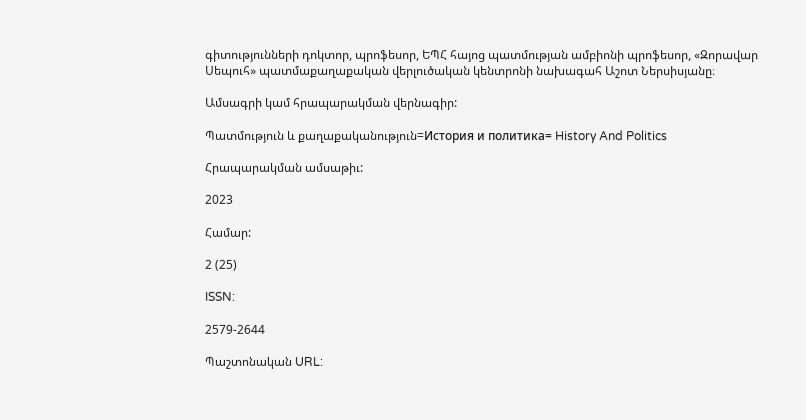գիտությունների դոկտոր, պրոֆեսոր, ԵՊՀ հայոց պատմության ամբիոնի պրոֆեսոր, «Զորավար Սեպուհ» պատմաքաղաքական վերլուծական կենտրոնի նախագահ Աշոտ Ներսիսյանը։

Ամսագրի կամ հրապարակման վերնագիր:

Պատմություն և քաղաքականություն=История и политика= History And Politics

Հրապարակման ամսաթիւ:

2023

Համար:

2 (25)

ISSN:

2579-2644

Պաշտոնական URL: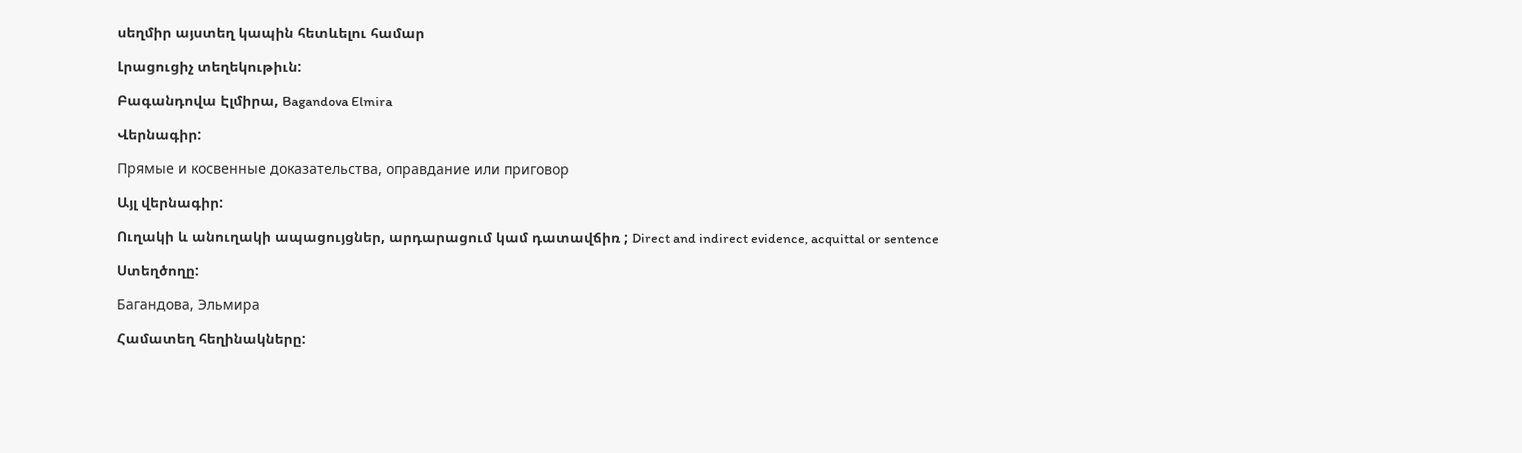սեղմիր այստեղ կապին հետևելու համար

Լրացուցիչ տեղեկութիւն:

Բագանդովա Էլմիրա, Bagandova Elmira

Վերնագիր:

Прямые и косвенные доказательства, оправдание или приговор

Այլ վերնագիր:

Ուղակի և անուղակի ապացույցներ, արդարացում կամ դատավճիռ ; Direct and indirect evidence, acquittal or sentence

Ստեղծողը:

Багандова, Эльмира

Համատեղ հեղինակները: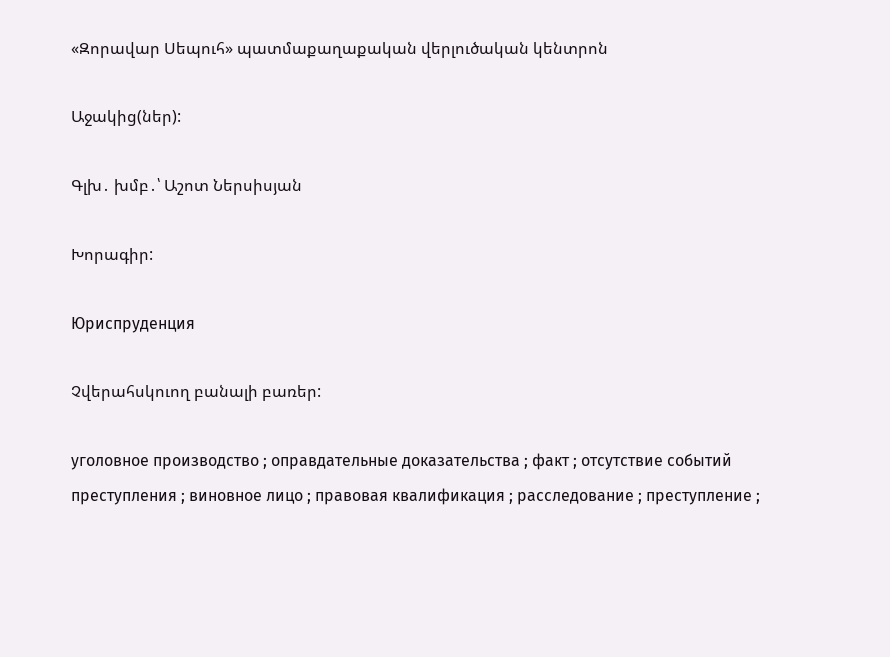«Զորավար Սեպուհ» պատմաքաղաքական վերլուծական կենտրոն

Աջակից(ներ):

Գլխ․ խմբ․՝ Աշոտ Ներսիսյան

Խորագիր:

Юриспруденция

Չվերահսկուող բանալի բառեր:

уголовное производство ; оправдательные доказательства ; факт ; отсутствие событий преступления ; виновное лицо ; правовая квалификация ; расследование ; преступление ;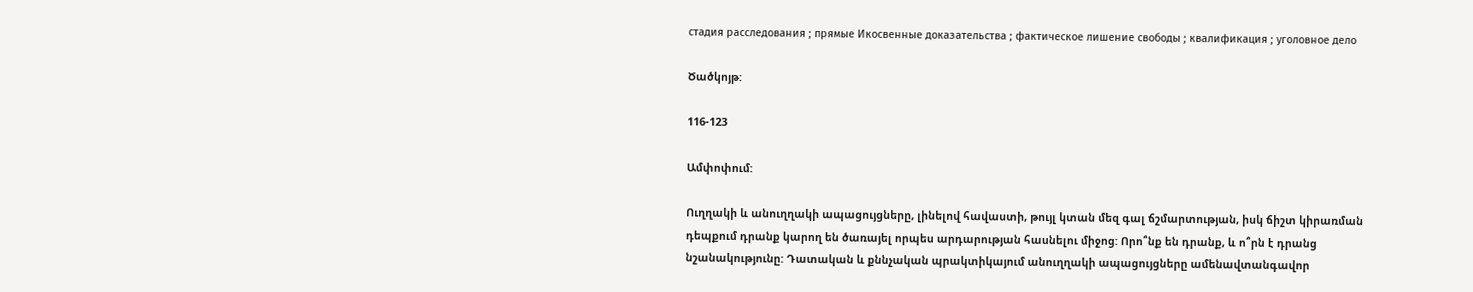стадия расследования ; прямые Икосвенные доказательства ; фактическое лишение свободы ; квалификация ; уголовное дело

Ծածկոյթ:

116-123

Ամփոփում:

Ուղղակի և անուղղակի ապացույցները, լինելով հավաստի, թույլ կտան մեզ գալ ճշմարտության, իսկ ճիշտ կիրառման դեպքում դրանք կարող են ծառայել որպես արդարության հասնելու միջոց: Որո՞նք են դրանք, և ո՞րն է դրանց նշանակությունը: Դատական և քննչական պրակտիկայում անուղղակի ապացույցները ամենավտանգավոր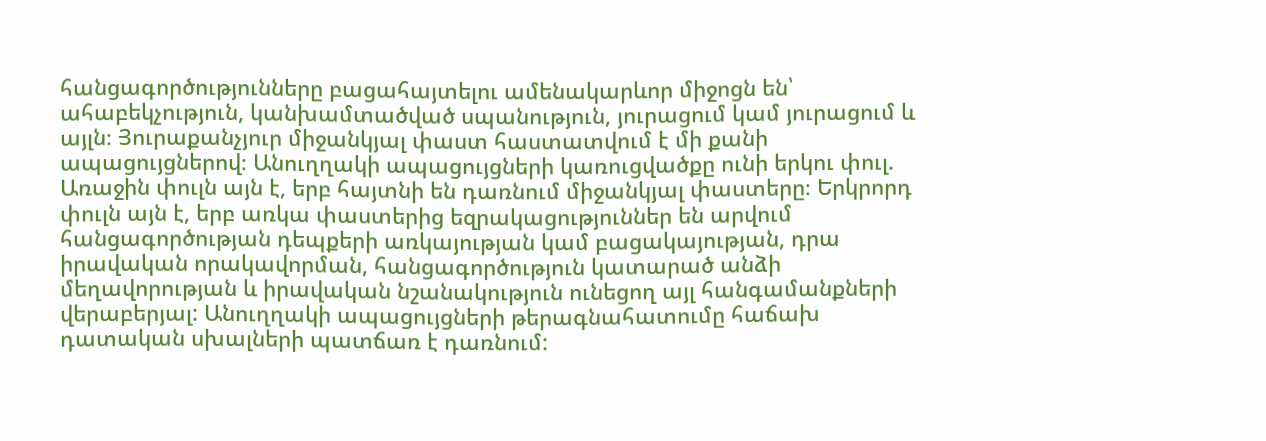հանցագործությունները բացահայտելու ամենակարևոր միջոցն են՝ ահաբեկչություն, կանխամտածված սպանություն, յուրացում կամ յուրացում և այլն։ Յուրաքանչյուր միջանկյալ փաստ հաստատվում է մի քանի ապացույցներով։ Անուղղակի ապացույցների կառուցվածքը ունի երկու փուլ. Առաջին փուլն այն է, երբ հայտնի են դառնում միջանկյալ փաստերը։ Երկրորդ փուլն այն է, երբ առկա փաստերից եզրակացություններ են արվում հանցագործության դեպքերի առկայության կամ բացակայության, դրա իրավական որակավորման, հանցագործություն կատարած անձի մեղավորության և իրավական նշանակություն ունեցող այլ հանգամանքների վերաբերյալ: Անուղղակի ապացույցների թերագնահատումը հաճախ դատական սխալների պատճառ է դառնում: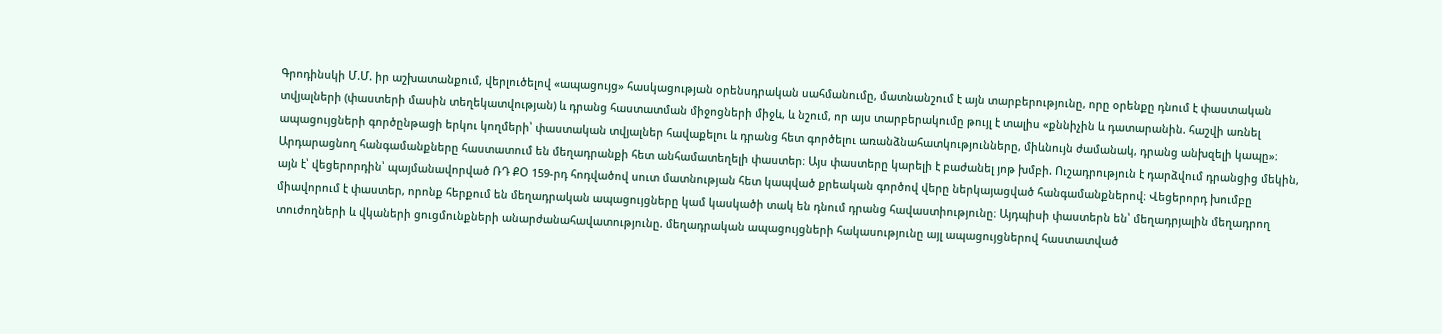Գրոդինսկի Մ.Մ. իր աշխատանքում, վերլուծելով «ապացույց» հասկացության օրենսդրական սահմանումը, մատնանշում է այն տարբերությունը, որը օրենքը դնում է փաստական տվյալների (փաստերի մասին տեղեկատվության) և դրանց հաստատման միջոցների միջև, և նշում, որ այս տարբերակումը թույլ է տալիս «քննիչին և դատարանին. հաշվի առնել ապացույցների գործընթացի երկու կողմերի՝ փաստական տվյալներ հավաքելու և դրանց հետ գործելու առանձնահատկությունները, միևնույն ժամանակ, դրանց անխզելի կապը»։ Արդարացնող հանգամանքները հաստատում են մեղադրանքի հետ անհամատեղելի փաստեր։ Այս փաստերը կարելի է բաժանել յոթ խմբի. Ուշադրություն է դարձվում դրանցից մեկին, այն է՝ վեցերորդին՝ պայմանավորված ՌԴ ՔՕ 159-րդ հոդվածով սուտ մատնության հետ կապված քրեական գործով վերը ներկայացված հանգամանքներով։ Վեցերորդ խումբը միավորում է փաստեր, որոնք հերքում են մեղադրական ապացույցները կամ կասկածի տակ են դնում դրանց հավաստիությունը։ Այդպիսի փաստերն են՝ մեղադրյալին մեղադրող տուժողների և վկաների ցուցմունքների անարժանահավատությունը. մեղադրական ապացույցների հակասությունը այլ ապացույցներով հաստատված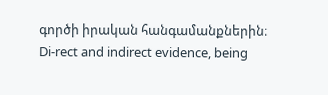գործի իրական հանգամանքներին։
Di-rect and indirect evidence, being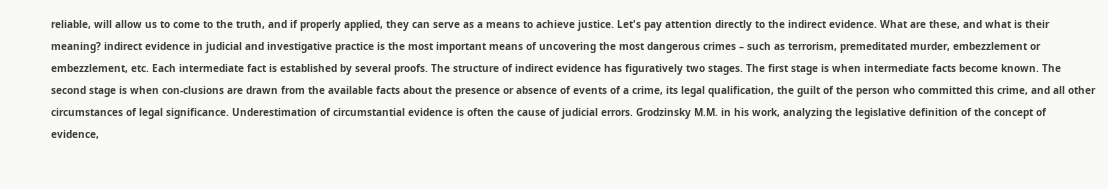reliable, will allow us to come to the truth, and if properly applied, they can serve as a means to achieve justice. Let's pay attention directly to the indirect evidence. What are these, and what is their meaning? indirect evidence in judicial and investigative practice is the most important means of uncovering the most dangerous crimes – such as terrorism, premeditated murder, embezzlement or embezzlement, etc. Each intermediate fact is established by several proofs. The structure of indirect evidence has figuratively two stages. The first stage is when intermediate facts become known. The second stage is when con-clusions are drawn from the available facts about the presence or absence of events of a crime, its legal qualification, the guilt of the person who committed this crime, and all other circumstances of legal significance. Underestimation of circumstantial evidence is often the cause of judicial errors. Grodzinsky M.M. in his work, analyzing the legislative definition of the concept of evidence,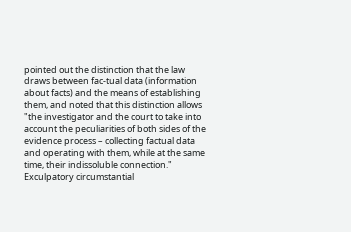pointed out the distinction that the law draws between fac-tual data (information about facts) and the means of establishing them, and noted that this distinction allows "the investigator and the court to take into account the peculiarities of both sides of the evidence process – collecting factual data and operating with them, while at the same time, their indissoluble connection." Exculpatory circumstantial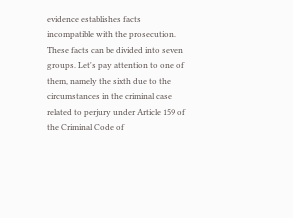evidence establishes facts incompatible with the prosecution. These facts can be divided into seven groups. Let's pay attention to one of them, namely the sixth due to the circumstances in the criminal case related to perjury under Article 159 of the Criminal Code of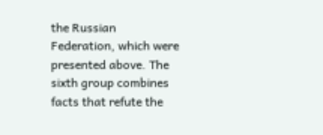the Russian Federation, which were presented above. The sixth group combines facts that refute the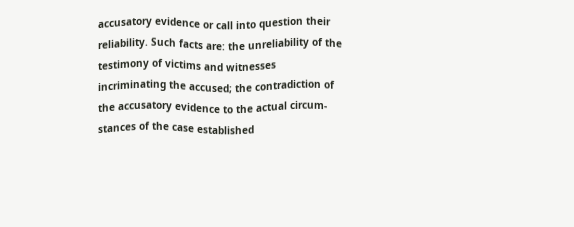accusatory evidence or call into question their reliability. Such facts are: the unreliability of the testimony of victims and witnesses incriminating the accused; the contradiction of the accusatory evidence to the actual circum-stances of the case established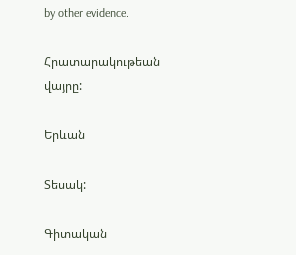by other evidence.

Հրատարակութեան վայրը:

Երևան

Տեսակ:

Գիտական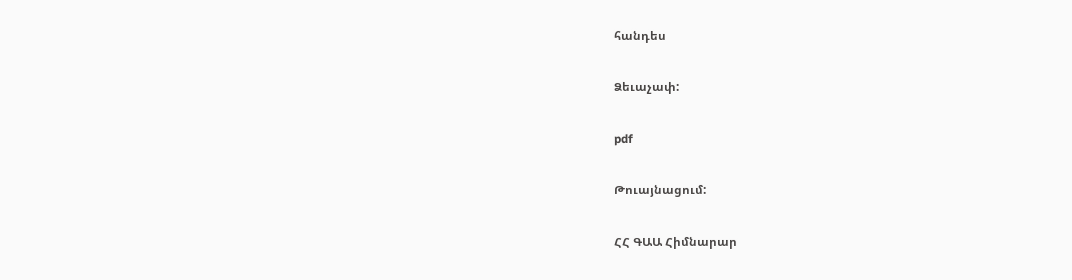հանդես

Ձեւաչափ:

pdf

Թուայնացում:

ՀՀ ԳԱԱ Հիմնարար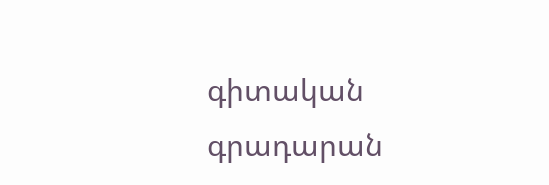գիտական գրադարան